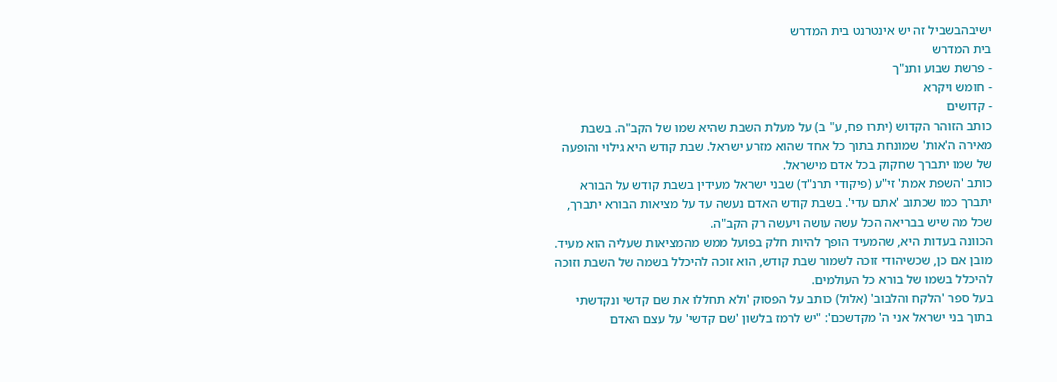ישיבהבשביל זה יש אינטרנט בית המדרש
בית המדרש
- פרשת שבוע ותנ"ך
- חומש ויקרא
- קדושים
כותב הזוהר הקדוש (יתרו פח, ע" ב) על מעלת השבת שהיא שמו של הקב"ה. בשבת מאירה ה'אות' שמונחת בתוך כל אחד שהוא מזרע ישראל. שבת קודש היא גילוי והופעה של שמו יתברך שחקוק בכל אדם מישראל.
כותב 'השפת אמת' זי"ע (פיקודי תרנ"ד) שבני ישראל מעידין בשבת קודש על הבורא יתברך כמו שכתוב 'אתם עדי'. בשבת קודש האדם נעשה עד על מציאות הבורא יתברך, שכל מה שיש בבריאה הכל עשה עושה ויעשה רק הקב"ה.
הכוונה בעדות היא, שהמעיד הופך להיות חלק בפועל ממש מהמציאות שעליה הוא מעיד. מובן אם כן, שכשיהודי זוכה לשמור שבת קודש, הוא זוכה להיכלל בשמה של השבת וזוכה להיכלל בשמו של בורא כל העולמים.
בעל ספר 'הלקח והלבוב' (אלול) כותב על הפסוק 'ולא תחללו את שם קדשי ונקדשתי בתוך בני ישראל אני ה' מקדשכם': "יש לרמז בלשון 'שם קדשי' על עצם האדם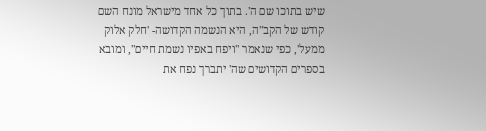שיש בתוכו שם ה'. בתוך כל אחד מישראל מונח השם קודש של הקב"ה, היא הנשמה הקדושה- 'חלק אלוק ממעל', כפי שנאמר "ויפח באפיו נשמת חיים", ומובא בספרים הקדושים שה' יתברך נפח את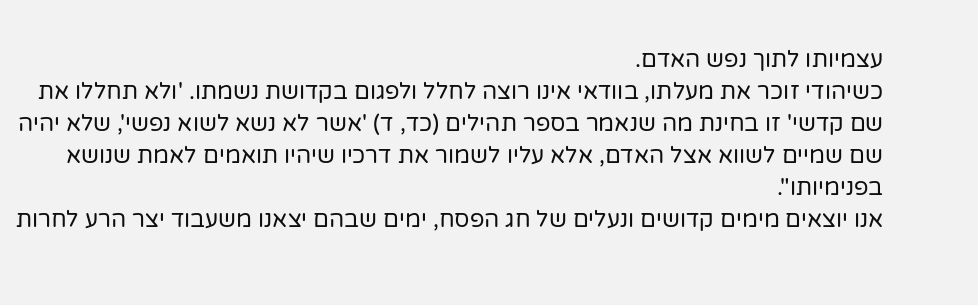עצמיותו לתוך נפש האדם.
כשיהודי זוכר את מעלתו, בוודאי אינו רוצה לחלל ולפגום בקדושת נשמתו. 'ולא תחללו את שם קדשי' זו בחינת מה שנאמר בספר תהילים (כד, ד) 'אשר לא נשא לשוא נפשי', שלא יהיה שם שמיים לשווא אצל האדם, אלא עליו לשמור את דרכיו שיהיו תואמים לאמת שנושא בפנימיותו".
אנו יוצאים מימים קדושים ונעלים של חג הפסח, ימים שבהם יצאנו משעבוד יצר הרע לחרות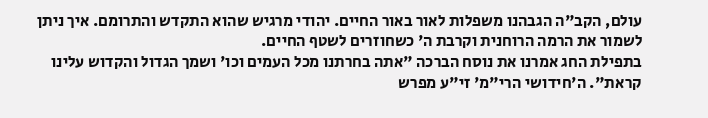עולם, הקב"ה הגבהנו משפלות לאור באור החיים. יהודי מרגיש שהוא התקדש והתרומם. איך ניתן לשמור את הרמה הרוחנית וקרבת ה' כשחוזרים לשטף החיים.
בתפילת החג אמרנו את נוסח הברכה "אתה בחרתנו מכל העמים וכו' ושמך הגדול והקדוש עלינו קראת". ה'חידושי הרי"מ' זי"ע מפרש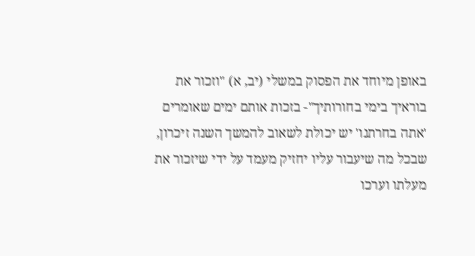באופן מיוחד את הפסוק במשלי (יב, א) "וזכור את בוראיך בימי בחורותיך"- בזכות אותם ימים שאומרים 'אתה בחרתנו' יש יכולת לשאוב להמשך השנה זיכרון, שבכל מה שיעבור עליו יחזיק מעמד על ידי שיזכור את מעלתו וערכו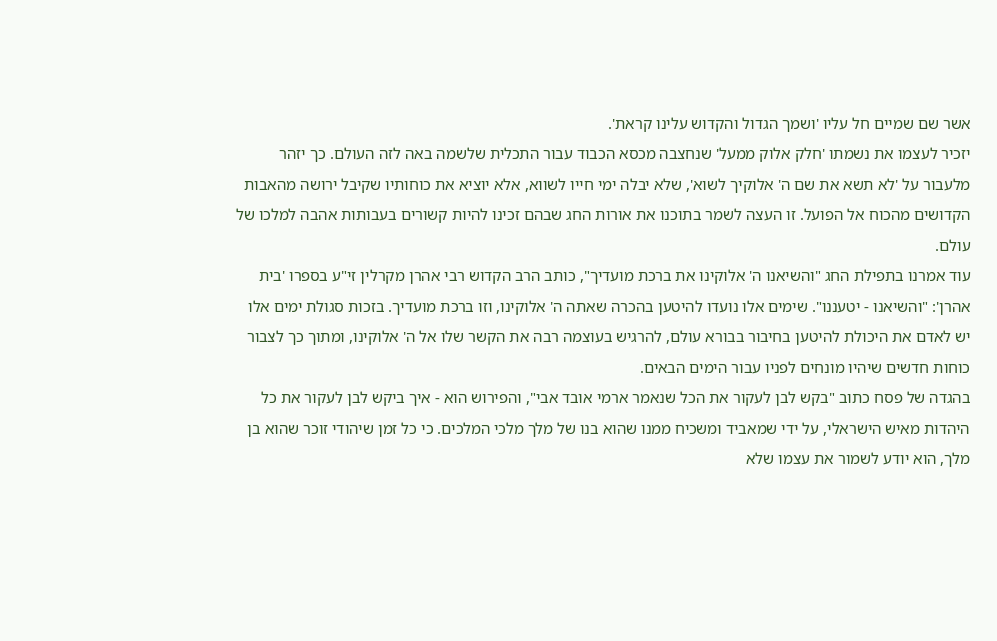אשר שם שמיים חל עליו 'ושמך הגדול והקדוש עלינו קראת'.
יזכיר לעצמו את נשמתו 'חלק אלוק ממעל' שנחצבה מכסא הכבוד עבור התכלית שלשמה באה לזה העולם. כך יזהר מלעבור על 'לא תשא את שם ה' אלוקיך לשוא', שלא יבלה ימי חייו לשווא, אלא יוציא את כוחותיו שקיבל ירושה מהאבות הקדושים מהכוח אל הפועל. זו העצה לשמר בתוכנו את אורות החג שבהם זכינו להיות קשורים בעבותות אהבה למלכו של עולם.
עוד אמרנו בתפילת החג "והשיאנו ה' אלוקינו את ברכת מועדיך", כותב הרב הקדוש רבי אהרן מקרלין זי"ע בספרו 'בית אהרן': "והשיאנו - יטעננו". שימים אלו נועדו להיטען בהכרה שאתה ה' אלוקינו, וזו ברכת מועדיך. בזכות סגולת ימים אלו יש לאדם את היכולת להיטען בחיבור בבורא עולם, להרגיש בעוצמה רבה את הקשר שלו אל ה' אלוקינו, ומתוך כך לצבור כוחות חדשים שיהיו מונחים לפניו עבור הימים הבאים.
בהגדה של פסח כתוב "בקש לבן לעקור את הכל שנאמר ארמי אובד אבי", והפירוש הוא - איך ביקש לבן לעקור את כל היהדות מאיש הישראלי, על ידי שמאביד ומשכיח ממנו שהוא בנו של מלך מלכי המלכים. כי כל זמן שיהודי זוכר שהוא בן מלך, הוא יודע לשמור את עצמו שלא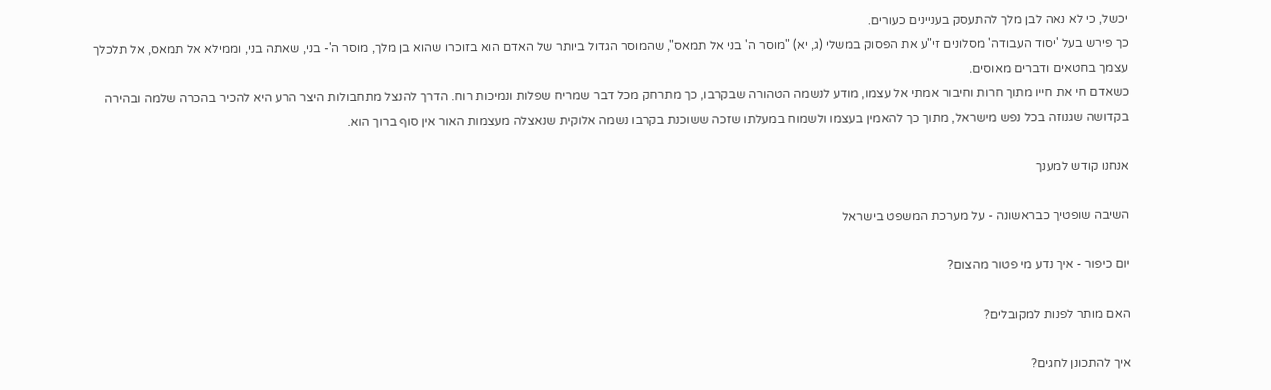יכשל, כי לא נאה לבן מלך להתעסק בעניינים כעורים.
כך פירש בעל 'יסוד העבודה' מסלונים זי"ע את הפסוק במשלי (ג, יא) "מוסר ה' בני אל תמאס", שהמוסר הגדול ביותר של האדם הוא בזוכרו שהוא בן מלך, מוסר ה'- בני, שאתה בני, וממילא אל תמאס, אל תלכלך עצמך בחטאים ודברים מאוסים.
כשאדם חי את חייו מתוך חרות וחיבור אמתי אל עצמו, מודע לנשמה הטהורה שבקרבו, כך מתרחק מכל דבר שמריח שפלות ונמיכות רוח. הדרך להנצל מתחבולות היצר הרע היא להכיר בהכרה שלמה ובהירה בקדושה שגנוזה בכל נפש מישראל, מתוך כך להאמין בעצמו ולשמוח במעלתו שזכה ששוכנת בקרבו נשמה אלוקית שנאצלה מעצמות האור אין סוף ברוך הוא.

אנחנו קודש למענך

השיבה שופטיך כבראשונה - על מערכת המשפט בישראל

יום כיפור - איך נדע מי פטור מהצום?

האם מותר לפנות למקובלים?

איך להתכונן לחגים?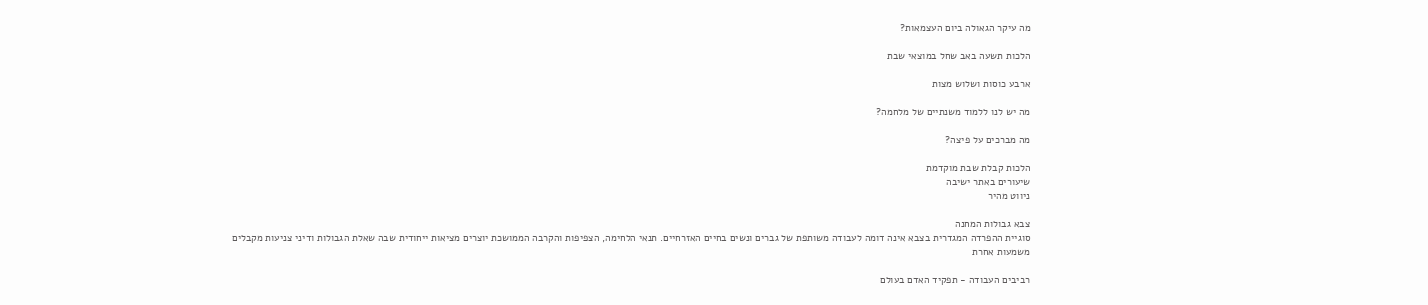מה עיקר הגאולה ביום העצמאות?

הלכות תשעה באב שחל במוצאי שבת

ארבע כוסות ושלוש מצות

מה יש לנו ללמוד משנתיים של מלחמה?

מה מברכים על פיצה?

הלכות קבלת שבת מוקדמת
שיעורים באתר ישיבה
ניווט מהיר

צבא גבולות המחנה
סוגיית ההפרדה המגדרית בצבא אינה דומה לעבודה משותפת של גברים ונשים בחיים האזרחיים. תנאי הלחימה, הצפיפות והקרבה הממושכת יוצרים מציאות ייחודית שבה שאלת הגבולות ודיני צניעות מקבלים משמעות אחרת

רביבים העבודה - תפקיד האדם בעולם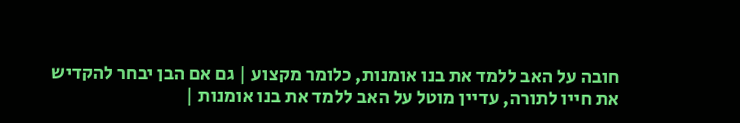חובה על האב ללמד את בנו אומנות, כלומר מקצוע | גם אם הבן יבחר להקדיש את חייו לתורה, עדיין מוטל על האב ללמד את בנו אומנות |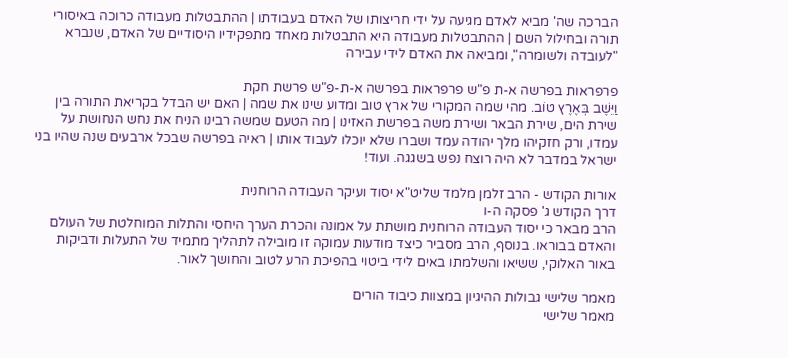הברכה שה' מביא לאדם מגיעה על ידי חריצותו של האדם בעבודתו | ההתבטלות מעבודה כרוכה באיסורי תורה ובחילול השם | ההתבטלות מעבודה היא התבטלות מאחד מתפקידיו היסודיים של האדם, שנברא "לעובדה ולשומרה", ומביאה את האדם לידי עבירה

פרפראות בפרשה א-ת פ"ש פרפראות בפרשה א-ת-פ"ש פרשת חקת
וַיֵּשֶׁב בְּאֶרֶץ טוֹב. מהי שמה המקורי של ארץ טוב ומדוע שינו את שמה | האם יש הבדל בקריאת התורה בין שירת הים, שירת הבאר ושירת משה בפרשת האזינו | מה הטעם שמשה רבינו הניח את נחש הנחושת על עמדו, ורק חזקיהו מלך יהודה עמד ושברו שלא יוכלו לעבוד אותו | ראיה בפרשה שבכל ארבעים שנה שהיו בני ישראל במדבר לא היה רוצח נפש בשגגה. ועוד!

אורות הקודש - הרב זלמן מלמד שליט"א יסוד ועיקר העבודה הרוחנית
דרך הקודש ג' פסקה ה-ו
הרב מבאר כי יסוד העבודה הרוחנית מושתת על אמונה והכרת הערך היחסי והתלות המוחלטת של העולם והאדם בבוראו. בנוסף, הרב מסביר כיצד מודעות עמוקה זו מובילה לתהליך מתמיד של התעלות ודביקות באור האלוקי, ששיאו והשלמתו באים לידי ביטוי בהפיכת הרע לטוב והחושך לאור.

מאמר שלישי גבולות ההיגיון במצוות כיבוד הורים
מאמר שלישי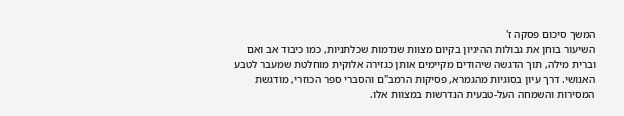המשך סיכום פסקה ז'
השיעור בוחן את גבולות ההיגיון בקיום מצוות שנדמות שכלתניות, כמו כיבוד אב ואם וברית מילה, תוך הדגשה שיהודים מקיימים אותן כגזירה אלוקית מוחלטת שמעבר לטבע האנושי. דרך עיון בסוגיות מהגמרא, פסיקות הרמב"ם והסברי ספר הכוזרי, מודגשת המסירות והשמחה העל-טבעית הנדרשות במצוות אלו.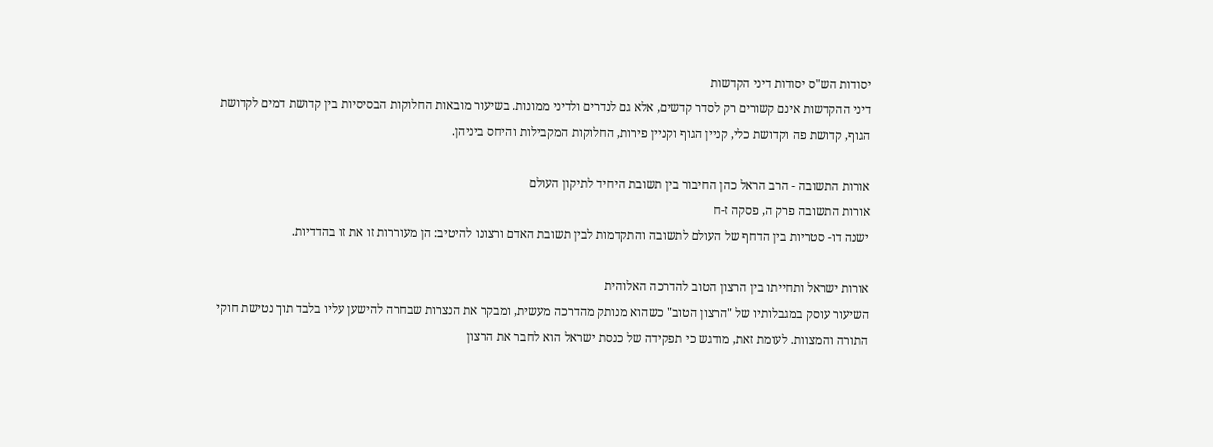יסודות הש"ס יסודות דיני הקדשות
דיני ההקדשות אינם קשורים רק לסדר קדשים, אלא גם לנדרים ולדיני ממונות. בשיעור מובאות החלוקות הבסיסיות בין קדושת דמים לקדושת הגוף, קדושת פה וקדושת כלי, קניין הגוף וקניין פירות, החלוקות המקבילות והיחס ביניהן.

אורות התשובה - הרב הראל כהן החיבור בין תשובת היחיד לתיקון העולם
אורות התשובה פרק ה, פסקה ז-ח
ישנה דו- סטריות בין הדחף של העולם לתשובה והתקדמות לבין תשובת האדם ורצונו להיטיב: הן מעוררות זו את זו בהדדיות.

אורות ישראל ותחייתו בין הרצון הטוב להדרכה האלוהית
השיעור עוסק במגבלותיו של "הרצון הטוב" כשהוא מנותק מהדרכה מעשית, ומבקר את הנצרות שבחרה להישען עליו בלבד תוך נטישת חוקי התורה והמצוות. לעומת זאת, מודגש כי תפקידה של כנסת ישראל הוא לחבר את הרצון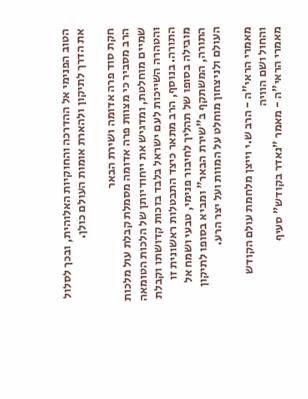הטוב הפנימי אל ההדרכה והחוקיות האלוהית, ובכך לסלול את הדרך לתיקון ולהארת אומות העולם כולן.

חקת סוד פרה אדומה ושירת הבאר
הרב מסביר כי מצוות פרה אדומה מסמלת קבלת עול מלכות שמיים מוחלטת, ומדגיש את ייחודיותן של הלכות הטומאה והטהרה השייכות לעם ישראל בלבד בזכות קדושתו וקבלת התורה. בנוסף, הרב מתאר כיצד התבטלות ראשונית זו מובילה בסופו של תהליך לחיבור פנימי, טבעי ושמח אל התורה, המשתקף ב"שירת הבאר" ומביא בסופו לתיקון העולם ולניצחון מוחלט על המוות ועל יצר הרע.

מאמרי הראי"ה - הרב ש.י וייצן מלחמת עולם הקודש והחול ושם הוויה
מאמרי הראי"ה - מאמר "נאדר בקודש" סעיף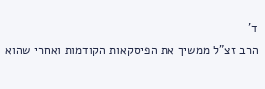ד'
הרב זצ"ל ממשיך את הפיסקאות הקודמות ואחרי שהוא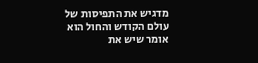מדגיש את התפיסות של עולם הקודש והחול הוא אומר שיש את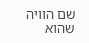שם הוויה שהוא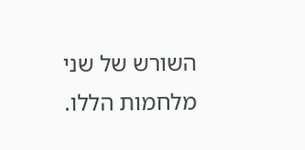השורש של שני מלחמות הללו.